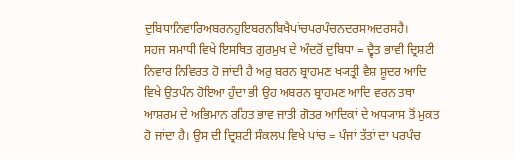ਦੁਬਿਧਾਨਿਵਾਰਿਅਬਰਨਹੁਇਬਰਨਬਿਖੈਪਾਂਚਪਰਪੰਚਨਦਰਸਅਦਰਸਹੈ।
ਸਹਜ ਸਮਾਧੀ ਵਿਖੇ ਇਸਥਿਤ ਗੁਰਮੁਖ ਦੇ ਅੰਦਰੋਂ ਦੁਬਿਧਾ = ਦ੍ਵੈਤ ਭਾਵੀ ਦ੍ਰਿਸ਼ਟੀ ਨਿਵਾਰ ਨਿਵਿਰਤ ਹੋ ਜਾਂਦੀ ਹੈ ਅਰੁ ਬਰਨ ਬ੍ਰਾਹਮਣ ਖ੍ਯਤ੍ਰੀ ਵੈਸ਼ ਸ਼ੂਦਰ ਆਦਿ ਵਿਖੇ ਉਤਪੰਨ ਹੋਇਆ ਹੁੰਦਾ ਭੀ ਉਹ ਅਬਰਨ ਬ੍ਰਾਹਮਣ ਆਦਿ ਵਰਨ ਤਥਾ ਆਸ਼ਰਮ ਦੇ ਅਭਿਮਾਨ ਰਹਿਤ ਭਾਵ ਜਾਤੀ ਗੋਤਰ ਆਦਿਕਾਂ ਦੇ ਅਧ੍ਯਾਸ ਤੋਂ ਮੁਕਤ ਹੋ ਜਾਂਦਾ ਹੈ। ਉਸ ਦੀ ਦ੍ਰਿਸ਼ਟੀ ਸੰਕਲਪ ਵਿਖੇ ਪਾਂਚ = ਪੰਜਾਂ ਤੱਤਾਂ ਦਾ ਪਰਪੰਚ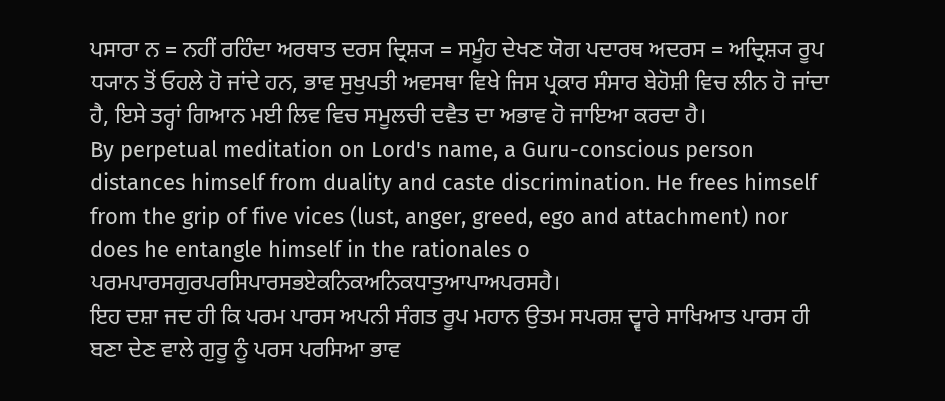ਪਸਾਰਾ ਨ = ਨਹੀਂ ਰਹਿੰਦਾ ਅਰਥਾਤ ਦਰਸ ਦ੍ਰਿਸ਼੍ਯ = ਸਮੂੰਹ ਦੇਖਣ ਯੋਗ ਪਦਾਰਥ ਅਦਰਸ = ਅਦ੍ਰਿਸ਼੍ਯ ਰੂਪ ਧ੍ਯਾਨ ਤੋਂ ਓਹਲੇ ਹੋ ਜਾਂਦੇ ਹਨ, ਭਾਵ ਸੁਖੁਪਤੀ ਅਵਸਥਾ ਵਿਖੇ ਜਿਸ ਪ੍ਰਕਾਰ ਸੰਸਾਰ ਬੇਹੋਸ਼ੀ ਵਿਚ ਲੀਨ ਹੋ ਜਾਂਦਾ ਹੈ, ਇਸੇ ਤਰ੍ਹਾਂ ਗਿਆਨ ਮਈ ਲਿਵ ਵਿਚ ਸਮੂਲਚੀ ਦਵੈਤ ਦਾ ਅਭਾਵ ਹੋ ਜਾਇਆ ਕਰਦਾ ਹੈ।
By perpetual meditation on Lord's name, a Guru-conscious person distances himself from duality and caste discrimination. He frees himself from the grip of five vices (lust, anger, greed, ego and attachment) nor does he entangle himself in the rationales o
ਪਰਮਪਾਰਸਗੁਰਪਰਸਿਪਾਰਸਭਏਕਨਿਕਅਨਿਕਧਾਤੁਆਪਾਅਪਰਸਹੈ।
ਇਹ ਦਸ਼ਾ ਜਦ ਹੀ ਕਿ ਪਰਮ ਪਾਰਸ ਅਪਨੀ ਸੰਗਤ ਰੂਪ ਮਹਾਨ ਉਤਮ ਸਪਰਸ਼ ਦ੍ਵਾਰੇ ਸਾਖਿਆਤ ਪਾਰਸ ਹੀ ਬਣਾ ਦੇਣ ਵਾਲੇ ਗੁਰੂ ਨੂੰ ਪਰਸ ਪਰਸਿਆ ਭਾਵ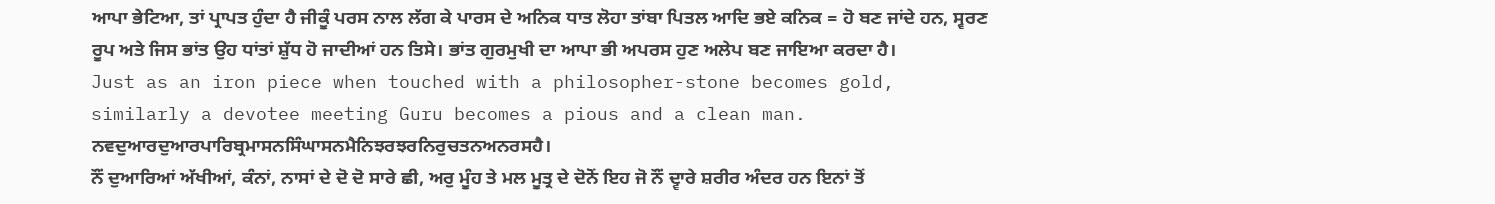ਆਪਾ ਭੇਟਿਆ, ਤਾਂ ਪ੍ਰਾਪਤ ਹੁੰਦਾ ਹੈ ਜੀਕੂੰ ਪਰਸ ਨਾਲ ਲੱਗ ਕੇ ਪਾਰਸ ਦੇ ਅਨਿਕ ਧਾਤ ਲੋਹਾ ਤਾਂਬਾ ਪਿਤਲ ਆਦਿ ਭਏ ਕਨਿਕ = ਹੋ ਬਣ ਜਾਂਦੇ ਹਨ, ਸ੍ਵਰਣ ਰੂਪ ਅਤੇ ਜਿਸ ਭਾਂਤ ਉਹ ਧਾਂਤਾਂ ਸ਼ੁੱਧ ਹੋ ਜਾਦੀਆਂ ਹਨ ਤਿਸੇ। ਭਾਂਤ ਗੁਰਮੁਖੀ ਦਾ ਆਪਾ ਭੀ ਅਪਰਸ ਹੁਣ ਅਲੇਪ ਬਣ ਜਾਇਆ ਕਰਦਾ ਹੈ।
Just as an iron piece when touched with a philosopher-stone becomes gold, similarly a devotee meeting Guru becomes a pious and a clean man.
ਨਵਦੁਆਰਦੁਆਰਪਾਰਿਬ੍ਰਮਾਸਨਸਿੰਘਾਸਨਮੈਨਿਝਰਝਰਨਿਰੁਚਤਨਅਨਰਸਹੈ।
ਨੌਂ ਦੁਆਰਿਆਂ ਅੱਖੀਆਂ, ਕੰਨਾਂ, ਨਾਸਾਂ ਦੇ ਦੋ ਦੋ ਸਾਰੇ ਛੀ, ਅਰੁ ਮੂੰਹ ਤੇ ਮਲ ਮੂਤ੍ਰ ਦੇ ਦੋਨੋਂ ਇਹ ਜੋ ਨੌਂ ਦ੍ਵਾਰੇ ਸ਼ਰੀਰ ਅੰਦਰ ਹਨ ਇਨਾਂ ਤੋਂ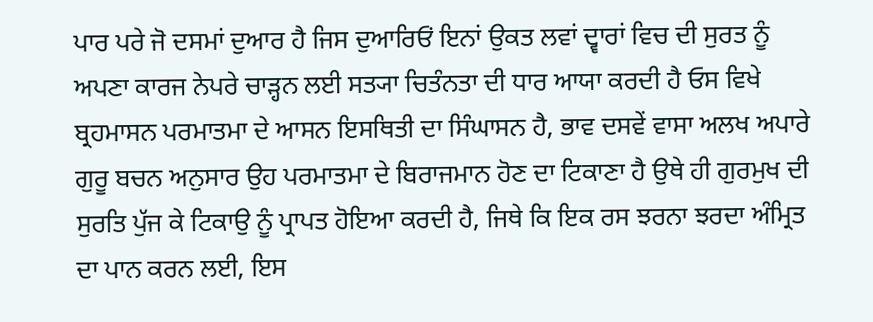ਪਾਰ ਪਰੇ ਜੋ ਦਸਮਾਂ ਦੁਆਰ ਹੈ ਜਿਸ ਦੁਆਰਿਓਂ ਇਨਾਂ ਉਕਤ ਲਵਾਂ ਦ੍ਵਾਰਾਂ ਵਿਚ ਦੀ ਸੁਰਤ ਨੂੰ ਅਪਣਾ ਕਾਰਜ ਨੇਪਰੇ ਚਾੜ੍ਹਨ ਲਈ ਸਤ੍ਯਾ ਚਿਤੰਨਤਾ ਦੀ ਧਾਰ ਆਯਾ ਕਰਦੀ ਹੈ ਓਸ ਵਿਖੇ ਬ੍ਰਹਮਾਸਨ ਪਰਮਾਤਮਾ ਦੇ ਆਸਨ ਇਸਥਿਤੀ ਦਾ ਸਿੰਘਾਸਨ ਹੈ, ਭਾਵ ਦਸਵੇਂ ਵਾਸਾ ਅਲਖ ਅਪਾਰੇ ਗੁਰੂ ਬਚਨ ਅਨੁਸਾਰ ਉਹ ਪਰਮਾਤਮਾ ਦੇ ਬਿਰਾਜਮਾਨ ਹੋਣ ਦਾ ਟਿਕਾਣਾ ਹੈ ਉਥੇ ਹੀ ਗੁਰਮੁਖ ਦੀ ਸੁਰਤਿ ਪੁੱਜ ਕੇ ਟਿਕਾਉ ਨੂੰ ਪ੍ਰਾਪਤ ਹੋਇਆ ਕਰਦੀ ਹੈ, ਜਿਥੇ ਕਿ ਇਕ ਰਸ ਝਰਨਾ ਝਰਦਾ ਅੰਮ੍ਰਿਤ ਦਾ ਪਾਨ ਕਰਨ ਲਈ, ਇਸ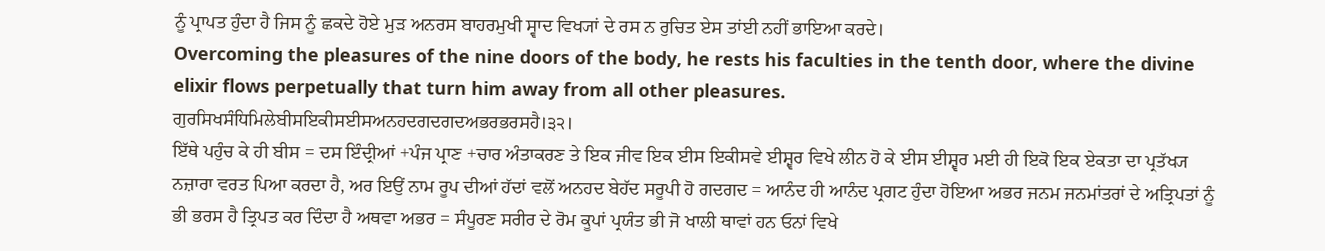ਨੂੰ ਪ੍ਰਾਪਤ ਹੁੰਦਾ ਹੈ ਜਿਸ ਨੂੰ ਛਕਦੇ ਹੋਏ ਮੁੜ ਅਨਰਸ ਬਾਹਰਮੁਖੀ ਸ੍ਵਾਦ ਵਿਖ੍ਯਾਂ ਦੇ ਰਸ ਨ ਰੁਚਿਤ ਏਸ ਤਾਂਈ ਨਹੀਂ ਭਾਇਆ ਕਰਦੇ।
Overcoming the pleasures of the nine doors of the body, he rests his faculties in the tenth door, where the divine elixir flows perpetually that turn him away from all other pleasures.
ਗੁਰਸਿਖਸੰਧਿਮਿਲੇਬੀਸਇਕੀਸਈਸਅਨਹਦਗਦਗਦਅਭਰਭਰਸਹੈ।੩੨।
ਇੱਥੇ ਪਹੁੰਚ ਕੇ ਹੀ ਬੀਸ = ਦਸ ਇੰਦ੍ਰੀਆਂ +ਪੰਜ ਪ੍ਰਾਣ +ਚਾਰ ਅੰਤਾਕਰਣ ਤੇ ਇਕ ਜੀਵ ਇਕ ਈਸ ਇਕੀਸਵੇ ਈਸ਼੍ਵਰ ਵਿਖੇ ਲੀਨ ਹੋ ਕੇ ਈਸ ਈਸ਼੍ਵਰ ਮਈ ਹੀ ਇਕੋ ਇਕ ਏਕਤਾ ਦਾ ਪ੍ਰਤੱਖ੍ਯ ਨਜ਼ਾਰਾ ਵਰਤ ਪਿਆ ਕਰਦਾ ਹੈ, ਅਰ ਇਉਂ ਨਾਮ ਰੂਪ ਦੀਆਂ ਹੱਦਾਂ ਵਲੋਂ ਅਨਹਦ ਬੇਹੱਦ ਸਰੂਪੀ ਹੋ ਗਦਗਦ = ਆਨੰਦ ਹੀ ਆਨੰਦ ਪ੍ਰਗਟ ਹੁੰਦਾ ਹੋਇਆ ਅਭਰ ਜਨਮ ਜਨਮਾਂਤਰਾਂ ਦੇ ਅਤ੍ਰਿਪਤਾਂ ਨੂੰ ਭੀ ਭਰਸ ਹੈ ਤ੍ਰਿਪਤ ਕਰ ਦਿੰਦਾ ਹੈ ਅਥਵਾ ਅਭਰ = ਸੰਪੂਰਣ ਸਰੀਰ ਦੇ ਰੋਮ ਕੂਪਾਂ ਪ੍ਰਯੰਤ ਭੀ ਜੋ ਖਾਲੀ ਥਾਵਾਂ ਹਨ ਓਨਾਂ ਵਿਖੇ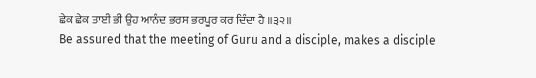ਛੇਕ ਛੇਕ ਤਾਈ ਭੀ ਉਹ ਆਨੰਦ ਭਰਸ ਭਰਪੂਰ ਕਰ ਦਿੰਦਾ ਹੈ ॥੩੨॥
Be assured that the meeting of Guru and a disciple, makes a disciple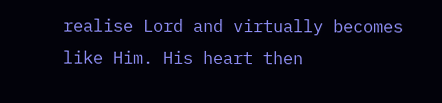realise Lord and virtually becomes like Him. His heart then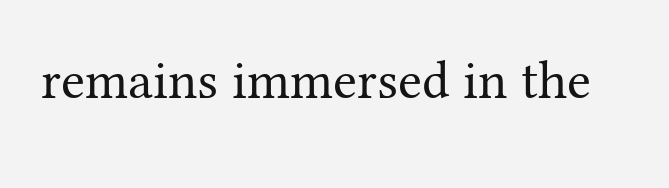remains immersed in the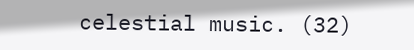celestial music. (32)